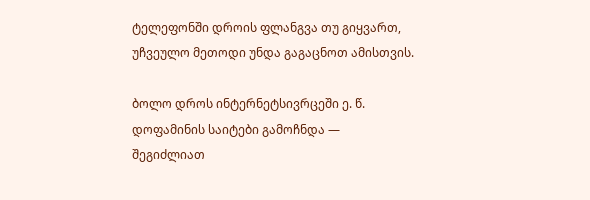ტელეფონში დროის ფლანგვა თუ გიყვართ, უჩვეულო მეთოდი უნდა გაგაცნოთ ამისთვის.

ბოლო დროს ინტერნეტსივრცეში ე. წ. დოფამინის საიტები გამოჩნდა — შეგიძლიათ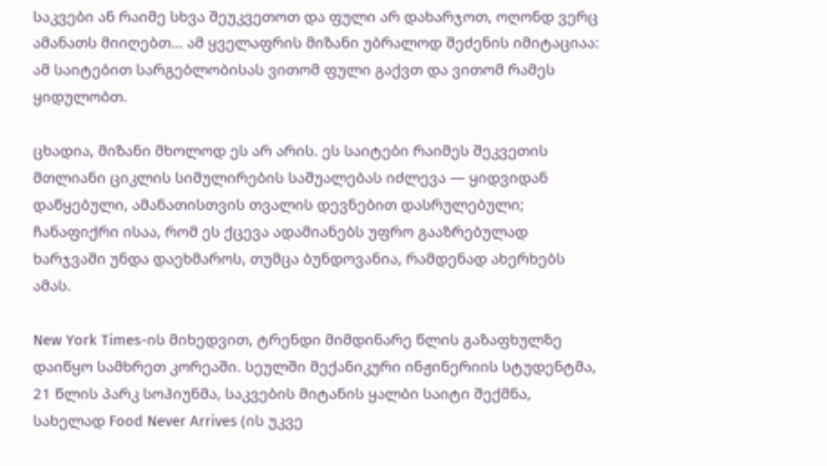საკვები ან რაიმე სხვა შეუკვეთოთ და ფული არ დახარჯოთ, ოღონდ ვერც ამანათს მიიღებთ... ამ ყველაფრის მიზანი უბრალოდ შეძენის იმიტაციაა: ამ საიტებით სარგებლობისას ვითომ ფული გაქვთ და ვითომ რამეს ყიდულობთ.

ცხადია, მიზანი მხოლოდ ეს არ არის. ეს საიტები რაიმეს შეკვეთის მთლიანი ციკლის სიმულირების საშუალებას იძლევა — ყიდვიდან დაწყებული, ამანათისთვის თვალის დევნებით დასრულებული; ჩანაფიქრი ისაა, რომ ეს ქცევა ადამიანებს უფრო გააზრებულად ხარჯვაში უნდა დაეხმაროს, თუმცა ბუნდოვანია, რამდენად ახერხებს ამას.

New York Times-ის მიხედვით, ტრენდი მიმდინარე წლის გაზაფხულზე დაიწყო სამხრეთ კორეაში. სეულში მექანიკური ინჟინერიის სტუდენტმა, 21 წლის პარკ სოჰიუნმა, საკვების მიტანის ყალბი საიტი შექმნა, სახელად Food Never Arrives (ის უკვე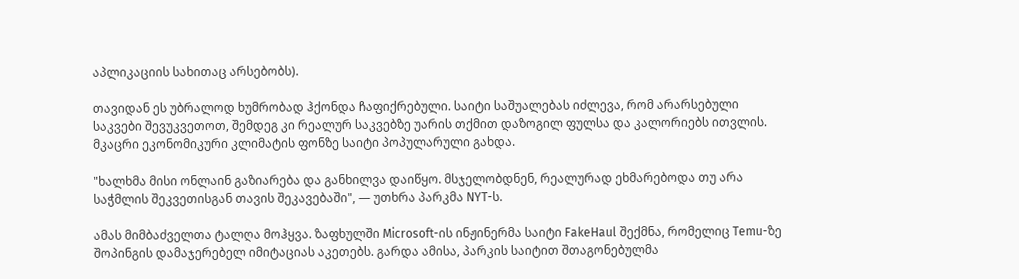აპლიკაციის სახითაც არსებობს).

თავიდან ეს უბრალოდ ხუმრობად ჰქონდა ჩაფიქრებული. საიტი საშუალებას იძლევა, რომ არარსებული საკვები შევუკვეთოთ, შემდეგ კი რეალურ საკვებზე უარის თქმით დაზოგილ ფულსა და კალორიებს ითვლის. მკაცრი ეკონომიკური კლიმატის ფონზე საიტი პოპულარული გახდა.

"ხალხმა მისი ონლაინ გაზიარება და განხილვა დაიწყო. მსჯელობდნენ, რეალურად ეხმარებოდა თუ არა საჭმლის შეკვეთისგან თავის შეკავებაში", — უთხრა პარკმა NYT-ს.

ამას მიმბაძველთა ტალღა მოჰყვა. ზაფხულში Microsoft-ის ინჟინერმა საიტი FakeHaul შექმნა, რომელიც Temu-ზე შოპინგის დამაჯერებელ იმიტაციას აკეთებს. გარდა ამისა, პარკის საიტით შთაგონებულმა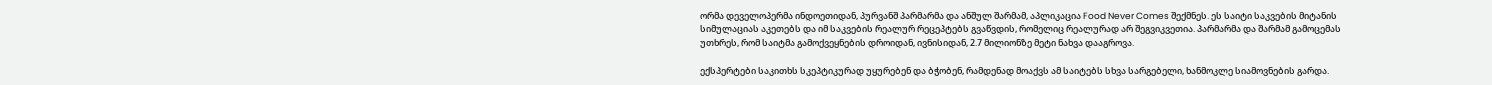ორმა დეველოპერმა ინდოეთიდან, პურვანშ პარმარმა და ანშულ შარმამ, აპლიკაცია Food Never Comes შექმნეს. ეს საიტი საკვების მიტანის სიმულაციას აკეთებს და იმ საკვების რეალურ რეცეპტებს გვაწვდის, რომელიც რეალურად არ შეგვიკვეთია. პარმარმა და შარმამ გამოცემას უთხრეს, რომ საიტმა გამოქვეყნების დროიდან, ივნისიდან, 2.7 მილიონზე მეტი ნახვა დააგროვა.

ექსპერტები საკითხს სკეპტიკურად უყურებენ და ბჭობენ, რამდენად მოაქვს ამ საიტებს სხვა სარგებელი, ხანმოკლე სიამოვნების გარდა.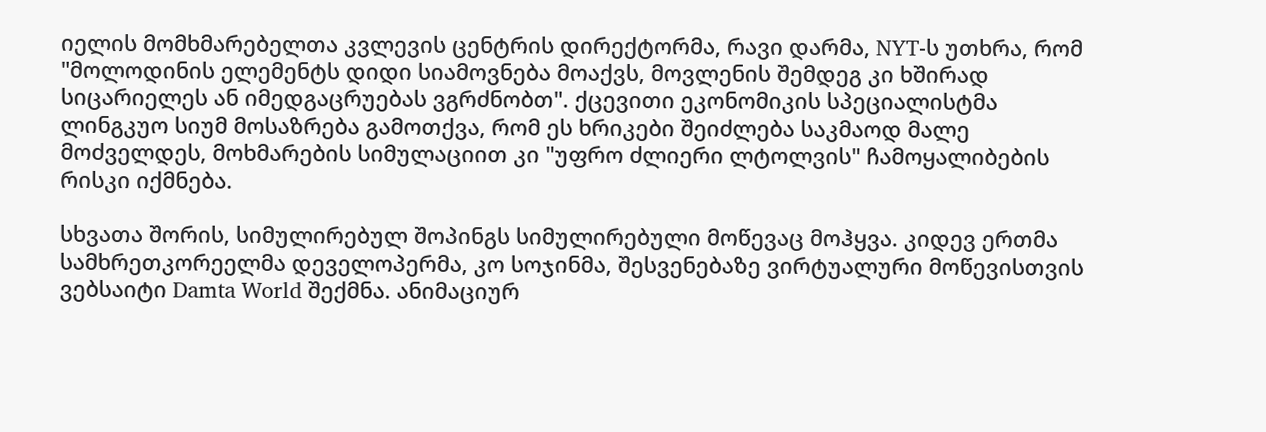იელის მომხმარებელთა კვლევის ცენტრის დირექტორმა, რავი დარმა, NYT-ს უთხრა, რომ "მოლოდინის ელემენტს დიდი სიამოვნება მოაქვს, მოვლენის შემდეგ კი ხშირად სიცარიელეს ან იმედგაცრუებას ვგრძნობთ". ქცევითი ეკონომიკის სპეციალისტმა ლინგკუო სიუმ მოსაზრება გამოთქვა, რომ ეს ხრიკები შეიძლება საკმაოდ მალე მოძველდეს, მოხმარების სიმულაციით კი "უფრო ძლიერი ლტოლვის" ჩამოყალიბების რისკი იქმნება.

სხვათა შორის, სიმულირებულ შოპინგს სიმულირებული მოწევაც მოჰყვა. კიდევ ერთმა სამხრეთკორეელმა დეველოპერმა, კო სოჯინმა, შესვენებაზე ვირტუალური მოწევისთვის ვებსაიტი Damta World შექმნა. ანიმაციურ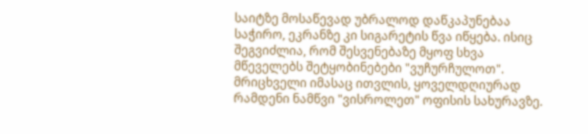საიტზე მოსაწევად უბრალოდ დაწკაპუნებაა საჭირო, ეკრანზე კი სიგარეტის წვა იწყება. ისიც შეგვიძლია, რომ შესვენებაზე მყოფ სხვა მწეველებს შეტყობინებები "ვუჩურჩულოთ". მრიცხველი იმასაც ითვლის, ყოველდღიურად რამდენი ნამწვი "ვისროლეთ" ოფისის სახურავზე.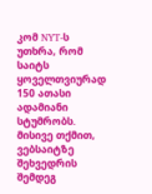კომ NYT-ს უთხრა, რომ საიტს ყოველთვიურად 150 ათასი ადამიანი სტუმრობს. მისივე თქმით, ვებსაიტზე შეხვედრის შემდეგ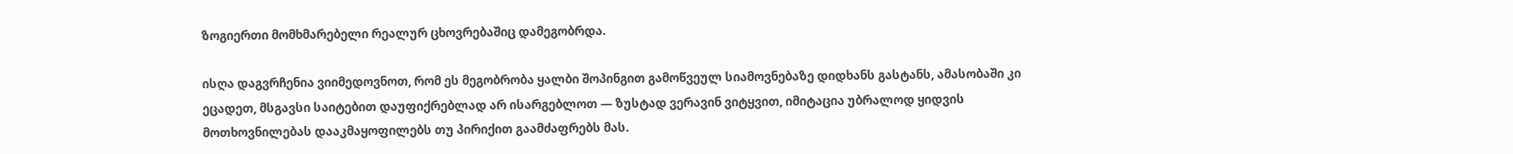ზოგიერთი მომხმარებელი რეალურ ცხოვრებაშიც დამეგობრდა.

ისღა დაგვრჩენია ვიიმედოვნოთ, რომ ეს მეგობრობა ყალბი შოპინგით გამოწვეულ სიამოვნებაზე დიდხანს გასტანს, ამასობაში კი ეცადეთ, მსგავსი საიტებით დაუფიქრებლად არ ისარგებლოთ — ზუსტად ვერავინ ვიტყვით, იმიტაცია უბრალოდ ყიდვის მოთხოვნილებას დააკმაყოფილებს თუ პირიქით გაამძაფრებს მას.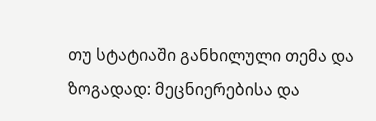თუ სტატიაში განხილული თემა და ზოგადად: მეცნიერებისა და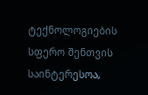ტექნოლოგიების სფერო შენთვის საინტერესოა,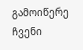გამოიწერე ჩვენი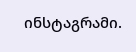ინსტაგრამი.